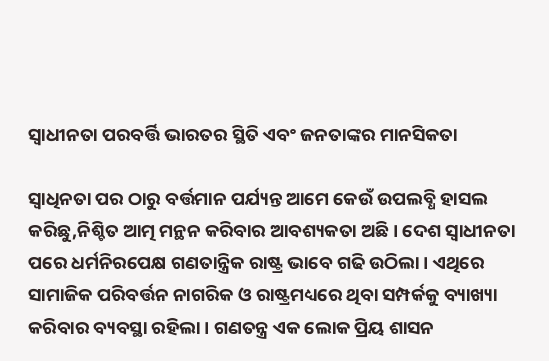ସ୍ଵାଧୀନତା ପରବର୍ତ୍ତି ଭାରତର ସ୍ଥିତି ଏବଂ ଜନତାଙ୍କର ମାନସିକତା

ସ୍ଵାଧିନତା ପର ଠାରୁ ବର୍ତ୍ତମାନ ପର୍ଯ୍ୟନ୍ତ ଆମେ କେଉଁ ଉପଲବ୍ଧି ହାସଲ କରିଛୁ,ନିଶ୍ଚିତ ଆତ୍ମ ମନ୍ଥନ କରିବାର ଆବଶ୍ୟକତା ଅଛି । ଦେଶ ସ୍ଵାଧୀନତା ପରେ ଧର୍ମନିରପେକ୍ଷ ଗଣତାନ୍ତ୍ରିକ ରାଷ୍ଟ୍ର ଭାବେ ଗଢି ଉଠିଲା । ଏଥିରେ ସାମାଜିକ ପରିବର୍ତ୍ତନ ନାଗରିକ ଓ ରାଷ୍ଟ୍ରମଧ୍ୟରେ ଥିବା ସମ୍ପର୍କକୁ ବ୍ୟାଖ୍ୟା କରିବାର ବ୍ୟବସ୍ଥା ରହିଲା । ଗଣତନ୍ତ୍ର ଏକ ଲୋକ ପ୍ରିୟ ଶାସନ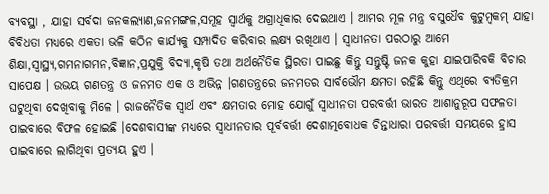ବ୍ୟବସ୍ଥା , ଯାହା ସର୍ବଦା ଜନକଲ୍ୟାଣ,ଜନମଙ୍ଗଳ,ସମୂହ ସ୍ବାର୍ଥକୁ ଅଗ୍ରାଧିକାର ଦେଇଥାଏ । ଆମର ମୂଳ ମନ୍ତ୍ର ବସୁଧୈବ କୁଟୁମ୍ବକମ୍‌ ଯାହା ବିବିଧତା ମଧ୍ୟରେ ଏକତା ଭଳି କଠିନ କାର୍ଯ୍ୟକୁ ସମ୍ପାଦିତ କରିବାର ଲକ୍ଷ୍ୟ ରଖିଥାଏ । ସ୍ଵାଧୀନତା ପରଠାରୁ ଆମେ ଶିକ୍ଷା,ସ୍ବାସ୍ଥ୍ୟ,ଗମନାଗମନ,ବିଜ୍ଞାନ,ପ୍ରଯୁକ୍ତି ବିଦ୍ୟା,କୃଷି ତଥା ଅର୍ଥନୈତିକ ସ୍ଥିରତା ପାଇଛୁ କିନ୍ତୁ ସନ୍ତୁଷ୍ଟି ଜନକ କୁହା ଯାଇପାରିବକି ବିଚାର ସାପେକ୍ଷ । ଉଭୟ ଗଣତନ୍ତ୍ର ଓ ଜନମତ ଏକ ଓ ଅଭିନ୍ନ ।ଗଣତନ୍ତ୍ରରେ ଜନମତର ସାର୍ବଭୌମ କ୍ଷମତା ରହିଛି କିନ୍ତୁ ଏଥିରେ ବ୍ୟତିକ୍ରମ ଘଟୁଥିବା ଦେଖିବାକୁ ମିଳେ । ରାଜନୈତିକ ସ୍ୱାର୍ଥ ଏବଂ କ୍ଷମତାର ମୋହ ଯୋଗୁଁ ସ୍ଵାଧୀନତା ପରବର୍ତ୍ତୀ ଭାରତ ଆଶାନୁରୂପ ସଫଳତା ପାଇବାରେ ବିଫଳ ହୋଇଛି ।ଦେଶବାସୀଙ୍କ ମଧ୍ୟରେ ସ୍ବାଧୀନତାର ପୂର୍ବବର୍ତ୍ତୀ ଦେଶାତ୍ମବୋଧକ ଚିନ୍ତାଧାରା ପରବର୍ତ୍ତୀ ସମୟରେ ହ୍ରାସ ପାଇବାରେ ଲାଗିଥିବା ପ୍ରତ୍ୟୟ ହୁଏ ।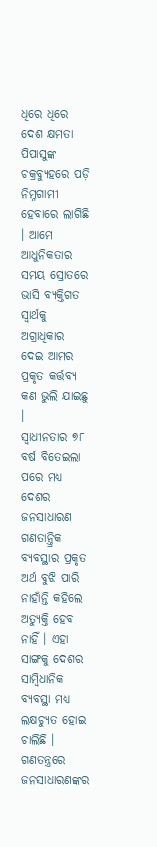ଧିରେ ଧିରେ ଦେଶ କ୍ଷମତା ପିପାସୁଙ୍କ ଚକ୍ରବ୍ୟୁହରେ ପଡ଼ି ନିମ୍ନଗାମୀ ହେବାରେ ଲାଗିଛି । ଆମେ ଆଧୁନିକତାର ସମୟ ସ୍ରୋତରେ ଭାସି ବ୍ୟକ୍ତିଗତ ସ୍ୱାର୍ଥକୁ ଅଗ୍ରାଧିକାର ଦେଇ ଆମର ପ୍ରକୃତ କର୍ତ୍ତବ୍ୟ କଣ ଭୁଲି ଯାଇଛୁ ।
ସ୍ବାଧୀନତାର ୭୮ ବର୍ଷ ବିତେଇଲା ପରେ ମଧ୍ୟ ଦେଶର ଜନସାଧାରଣ ଗଣତାନ୍ତ୍ରିକ ବ୍ୟବସ୍ଥାର ପ୍ରକୃତ ଅର୍ଥ ବୁଝି ପାରି ନାହାଁନ୍ତି କହିଲେ ଅତ୍ୟୁକ୍ତି ହେବ ନାହିଁ । ଏହା ସାଙ୍ଗକୁ ଦେଶର ସାମ୍ବିଧାନିକ ବ୍ୟବସ୍ଥା ମଧ୍ୟ ଲକ୍ଷଚ୍ୟୁତ ହୋଇ ଚାଲିଛି । ଗଣତନ୍ତ୍ରରେ ଜନସାଧାରଣଙ୍କର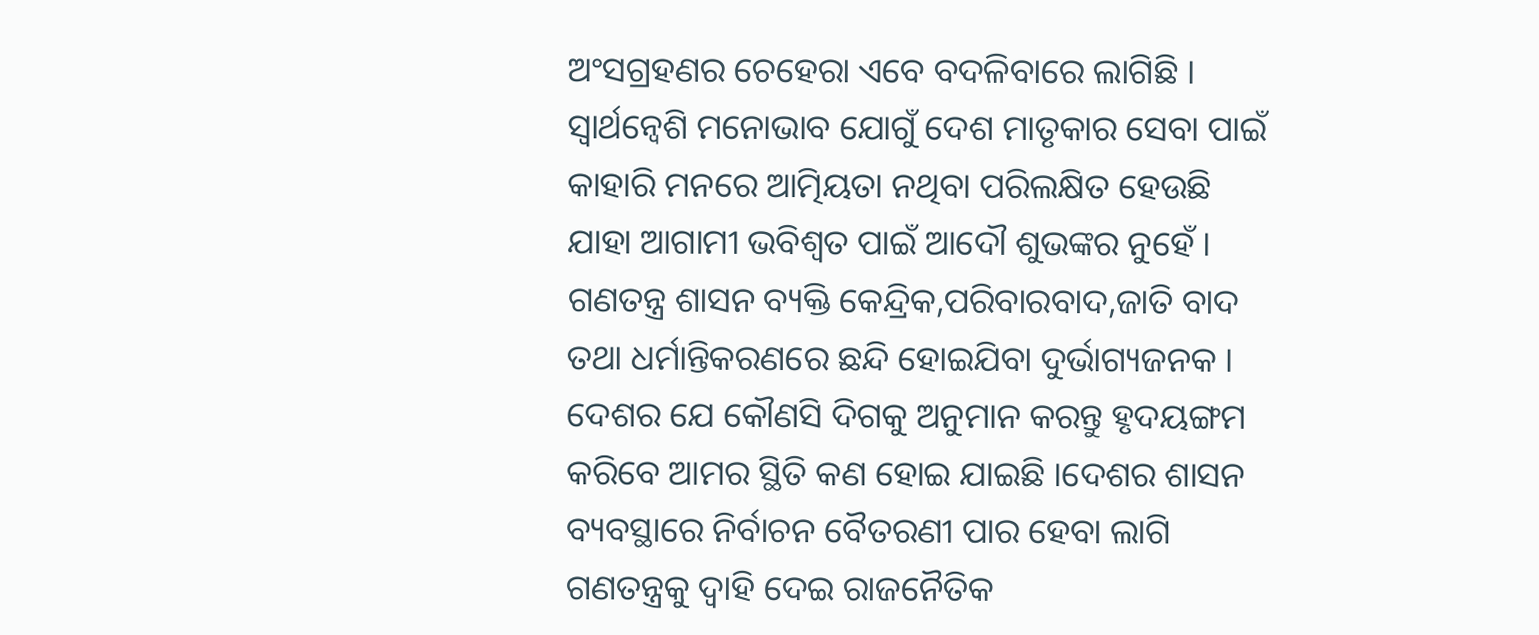ଅଂସଗ୍ରହଣର ଚେହେରା ଏବେ ବଦଳିବାରେ ଲାଗିଛି । ସ୍ୱାର୍ଥନ୍ଵେଶି ମନୋଭାବ ଯୋଗୁଁ ଦେଶ ମାତୃକାର ସେବା ପାଇଁ କାହାରି ମନରେ ଆତ୍ମିୟତା ନଥିବା ପରିଲକ୍ଷିତ ହେଉଛି ଯାହା ଆଗାମୀ ଭବିଶ୍ୱତ ପାଇଁ ଆଦୌ ଶୁଭଙ୍କର ନୁହେଁ । ଗଣତନ୍ତ୍ର ଶାସନ ବ୍ୟକ୍ତି କେନ୍ଦ୍ରିକ,ପରିବାରବାଦ,ଜାତି ବାଦ ତଥା ଧର୍ମାନ୍ତିକରଣରେ ଛନ୍ଦି ହୋଇଯିବା ଦୁର୍ଭାଗ୍ୟଜନକ । ଦେଶର ଯେ କୌଣସି ଦିଗକୁ ଅନୁମାନ କରନ୍ତୁ ହୃଦୟଙ୍ଗମ କରିବେ ଆମର ସ୍ଥିତି କଣ ହୋଇ ଯାଇଛି ।ଦେଶର ଶାସନ ବ୍ୟବସ୍ଥାରେ ନିର୍ବାଚନ ବୈତରଣୀ ପାର ହେବା ଲାଗି ଗଣତନ୍ତ୍ରକୁ ଦ୍ୱାହି ଦେଇ ରାଜନୈତିକ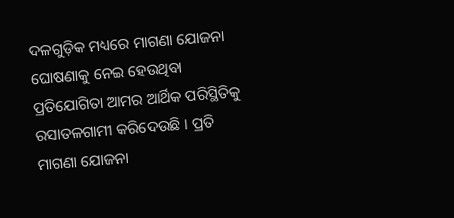ଦଳଗୁଡ଼ିକ ମଧ୍ୟରେ ମାଗଣା ଯୋଜନା ଘୋଷଣାକୁ ନେଇ ହେଉଥିବା ପ୍ରତିଯୋଗିତା ଆମର ଆର୍ଥିକ ପରିସ୍ଥିତିକୁ ରସାତଳଗାମୀ କରିଦେଉଛି । ପ୍ରତି ମାଗଣା ଯୋଜନା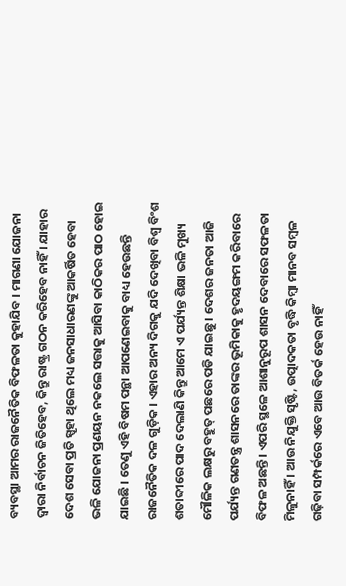ବ୍ୟବସ୍ଥା ‌ଆମର ରାଜନୈତିକ ବିଫଳତା କୁହାଯିବ । ମାଗଣା ଯୋଜନା ଦ୍ବାରା ନିର୍ବାଚନ ଜିତିହେବ, କିନ୍ତୁ ରାଷ୍ଟ୍ର ଗଠନ କରିହେବ ନାହିଁ । ଯାହାର ଦେଶ ସେବା ପ୍ରତି ସ୍ପୃହା ଥିଲେ ମଧ୍ୟ ଜନସାଧାରଣଙ୍କୁ ଆକର୍ଷିତ ହେବା ଭଳି ଯୋଜନା ପ୍ରଣୟନ ନକଲେ ସତ୍ତାକୁ ଆସିବା କାଠିକର ପାଠ ହୋଇ ଯାଇଛି । ତେଣୁ ଏହି ବିଷମ ପନ୍ଥା ଆପଣେଇବାକୁ ବାଧ୍ୟ ହେଉଛନ୍ତି ରାଜନୈତିକ ଦଳ ଗୁଡ଼ିକ । ଏହାର ଅନ୍ୟ ଦିଗକୁ ଯଦି ଦେଖିବା ବିଶ୍ଵ ବିଂଶ ଶତାବ୍ଦୀରେ ପାଦ ଦେଲାଣି କିନ୍ତୁ ଆମେ ଏ ପର୍ଯ୍ୟନ୍ତ ଶିକ୍ଷା ଭଳି ମୁଖ୍ୟ ମୌଳିକ ଲକ୍ଷରୁ ବହୁତ୍ ପଛରେ ପଡି ଯାଇଛୁ । ଦେଶର ଜନତା ଆଜି ପର୍ଯ୍ୟନ୍ତ ଗଣତନ୍ତ୍ର ଶାସନରେ ତାଙ୍କର ଭୂମିକାକୁ ହୃଦୟଙ୍ଗମ କରିବାରେ ବିଫଳ ଅଛନ୍ତି । ଏପରି ସ୍ଥଳେ ଆଶାନୁରୂପ ଶାସନ ଦେବାରେ ସଫଳତା ମିଳୁନାହିଁ । ଆଉ ନିଯୁକ୍ତି ସୃଷ୍ଟି, ଉତ୍ପାଦକତା ବୃଦ୍ଧି କିମ୍ବା ମାନବ ସମ୍ବଳ ଗଢ଼ିବା ସମ୍ପର୍କରେ ଏବେ ଆଉ ବିତର୍କ ହେଉ ନାହିଁ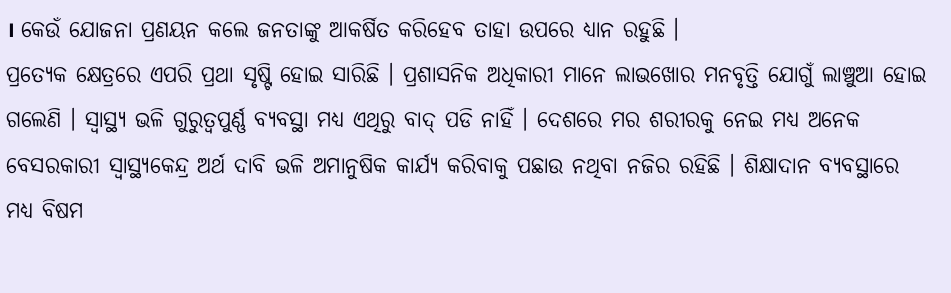। କେଉଁ ଯୋଜନା ପ୍ରଣୟନ କଲେ ଜନତାଙ୍କୁ ଆକର୍ଷିତ କରିହେବ ତାହା ଉପରେ ଧ୍ୟାନ ରହୁଛି ।
ପ୍ରତ୍ୟେକ କ୍ଷେତ୍ରରେ ଏପରି ପ୍ରଥା ସୃଷ୍ଟି ହୋଇ ସାରିଛି । ପ୍ରଶାସନିକ ଅଧିକାରୀ ମାନେ ଲାଭଖୋର ମନବୃତ୍ତି ଯୋଗୁଁ ଲାଞ୍ଚୁଆ ହୋଇ ଗଲେଣି । ସ୍ଵାସ୍ଥ୍ୟ ଭଳି ଗୁରୁତ୍ୱପୁର୍ଣ୍ଣ ବ୍ୟବସ୍ଥା ମଧ୍ୟ ଏଥିରୁ ବାଦ୍ ପଡି ନାହିଁ । ଦେଶରେ ମର ଶରୀରକୁ ନେଇ ମଧ୍ୟ ଅନେକ ବେସରକାରୀ ସ୍ୱାସ୍ଥ୍ୟକେନ୍ଦ୍ର ଅର୍ଥ ଦାବି ଭଳି ଅମାନୁଷିକ କାର୍ଯ୍ୟ କରିବାକୁ ପଛାଉ ନଥିବା ନଜିର ରହିଛି । ଶିକ୍ଷାଦାନ ବ୍ୟବସ୍ଥାରେ ମଧ୍ୟ ବିଷମ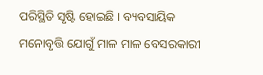ପରିସ୍ଥିତି ସୃଷ୍ଟି ହୋଇଛି । ବ୍ୟବସାୟିକ ମନୋବୃତ୍ତି ଯୋଗୁଁ ମାଳ ମାଳ ବେସରକାରୀ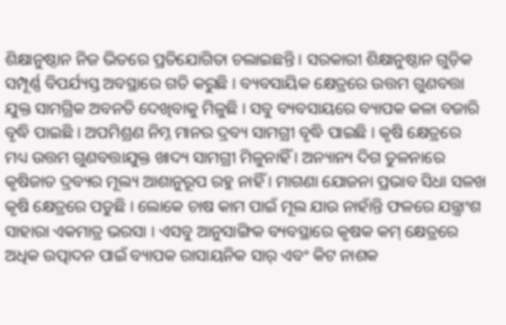ଶିକ୍ଷାନୁଷ୍ଠାନ ନିଜ ଭିତରେ ପ୍ରତିଯୋଗିତା ଚଲାଇଛନ୍ତି । ସରକାରୀ ଶିକ୍ଷାନୁଷ୍ଠାନ ଗୁଡ଼ିକ ସମ୍ପୂର୍ଣ୍ଣ ବିପର୍ଯ୍ୟସ୍ତ ଅବସ୍ଥାରେ ଗତି କରୁଛି । ବ୍ୟବସାୟିକ କ୍ଷେତ୍ରରେ ଉତ୍ତମ ଗୁଣବତ୍ତା ଯୁକ୍ତ ସାମଗ୍ରିକ ଅବନତି ଦେଖିବାକୁ ମିଳୁଛି । ସବୁ ବ୍ୟବସାୟରେ ବ୍ୟାପକ କଳା ବଜାରି ବୃଦ୍ଧି ପାଇଛି । ଅପମିଶ୍ରଣ ନିମ୍ନ ମାନର ଦ୍ରବ୍ୟ ସାମଗ୍ରୀ ବୃଦ୍ଧି ପାଇଛି । କୃଷି କ୍ଷେତ୍ରରେ ମଧ୍ୟ ଉତ୍ତମ ଗୁଣବତ୍ତାଯୁକ୍ତ ଖାଦ୍ୟ ସାମଗ୍ରୀ ମିଳୁନାହିଁ । ଅନ୍ୟାନ୍ୟ ଦିଗ ତୁଳନାରେ କୃଷିଜାତ ଦ୍ରବ୍ୟର ମୂଲ୍ୟ ଆଶାନୁରୂପ ରହୁ ନାହିଁ । ମାଗଣା ଯୋଜନା ପ୍ରଭାବ ସିଧା ସଳଖ କୃଷି କ୍ଷେତ୍ରରେ ପଡୁଛି । ଲୋକେ ଚାଷ କାମ ପାଇଁ ମୂଲ ଯାଉ ନାହାଁନ୍ତି ଫଳରେ ଯନ୍ତ୍ରାଂଶ ସାହାରା ଏକମାତ୍ର ଭରସା । ଏସବୁ ଆନୁସାଙ୍ଗିକ ବ୍ୟବସ୍ଥାରେ କୃଷକ କମ୍ କ୍ଷେତ୍ରରେ ଅଧିକ ଉତ୍ପାଦନ ପାଇଁ ବ୍ୟାପକ ରାସାୟନିକ ସାର୍ ଏବଂ କିଟ ନାଶକ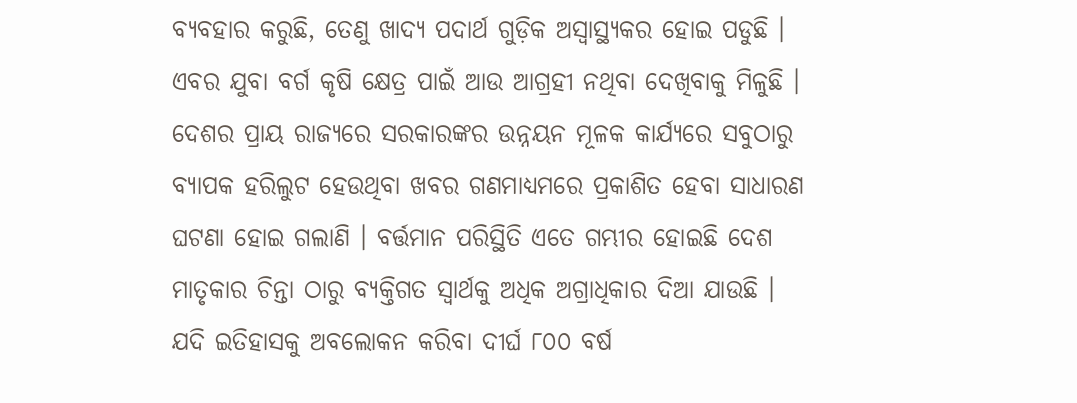ବ୍ୟବହାର କରୁଛି, ତେଣୁ ଖାଦ୍ୟ ପଦାର୍ଥ ଗୁଡ଼ିକ ଅସ୍ଵାସ୍ଥ୍ୟକର ହୋଇ ପଡୁଛି । ଏବର ଯୁବା ବର୍ଗ କୃଷି କ୍ଷେତ୍ର ପାଇଁ ଆଉ ଆଗ୍ରହୀ ନଥିବା ଦେଖିବାକୁ ମିଳୁଛି । ଦେଶର ପ୍ରାୟ ରାଜ୍ୟରେ ସରକାରଙ୍କର ଉନ୍ନୟନ ମୂଳକ କାର୍ଯ୍ୟରେ ସବୁଠାରୁ ବ୍ୟାପକ ହରିଲୁଟ ହେଉଥିବା ଖବର ଗଣମାଧ୍ୟମରେ ପ୍ରକାଶିତ ହେବା ସାଧାରଣ ଘଟଣା ହୋଇ ଗଲାଣି । ବର୍ତ୍ତମାନ ପରିସ୍ଥିତି ଏତେ ଗମ୍ଭୀର ହୋଇଛି ଦେଶ ମାତୃକାର ଚିନ୍ତା ଠାରୁ ବ୍ୟକ୍ତିଗତ ସ୍ୱାର୍ଥକୁ ଅଧିକ ଅଗ୍ରାଧିକାର ଦିଆ ଯାଉଛି । ଯଦି ଇତିହାସକୁ ଅବଲୋକନ କରିବା ଦୀର୍ଘ ୮୦୦ ବର୍ଷ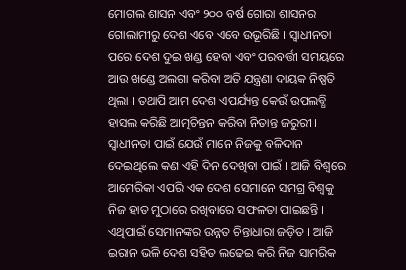ମୋଗଲ ଶାସନ ଏବଂ ୨୦୦ ବର୍ଷ ଗୋରା ଶାସନର ଗୋଲାମୀରୁ ଦେଶ ଏବେ ଏବେ ଉଭୂରିଛି । ସ୍ଵାଧୀନତା ପରେ ଦେଶ ଦୁଇ ଖଣ୍ଡ ହେବା ଏବଂ ପରବର୍ତ୍ତୀ ସମୟରେ ଆଉ ଖଣ୍ଡେ ଅଲଗା କରିବା ଅତି ଯନ୍ତ୍ରଣା ଦାୟକ ନିଷ୍ପତି ଥିଲା । ତଥାପି ଆମ ଦେଶ ଏପର୍ଯ୍ୟନ୍ତ କେଉଁ ଉପଲବ୍ଧି ହାସଲ କରିଛି ଆତ୍ମଚିନ୍ତନ କରିବା ନିତାନ୍ତ ଜରୁରୀ । ସ୍ୱାଧୀନତା ପାଇଁ ଯେଉଁ ମାନେ ନିଜକୁ ବଳିଦାନ ଦେଇଥିଲେ କଣ ଏହି ଦିନ ଦେଖିବା ପାଇଁ । ଆଜି ବିଶ୍ୱରେ ଆମେରିକା ଏପରି ଏକ ଦେଶ ସେମାନେ ସମଗ୍ର ବିଶ୍ବକୁ ନିଜ ହାତ ମୁଠାରେ ରଖିବାରେ ସଫଳତା ପାଇଛନ୍ତି । ଏଥିପାଇଁ ସେମାନଙ୍କର ଉନ୍ନତ ଚିନ୍ତାଧାରା ଜଡ଼ିତ । ଆଜି ଇରାନ ଭଳି ଦେଶ ସହିତ ଲଢେଇ କରି ନିଜ ସାମରିକ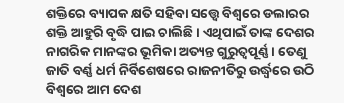ଶକ୍ତିରେ ବ୍ୟାପକ କ୍ଷତି ସହିବା ସତ୍ତ୍ୱେ ବିଶ୍ୱରେ ଡଲାରର ଶକ୍ତି ଆହୁରି ବୃଦ୍ଧି ପାଇ ଚାଲିଛି । ଏଥିପାଇଁ ତାଙ୍କ ଦେଶର ନାଗରିକ ମାନଙ୍କର ଭୂମିକା ଅତ୍ୟନ୍ତ ଗୁରୁତ୍ୱପୂର୍ଣ୍ଣ । ତେଣୁ ଜାତି ବର୍ଣ୍ଣ ଧର୍ମ ନିର୍ବିଶେଷରେ ରାଜନୀତିରୁ ଉର୍ଦ୍ଧ୍ବରେ ଉଠି ବିଶ୍ୱରେ ଆମ ଦେଶ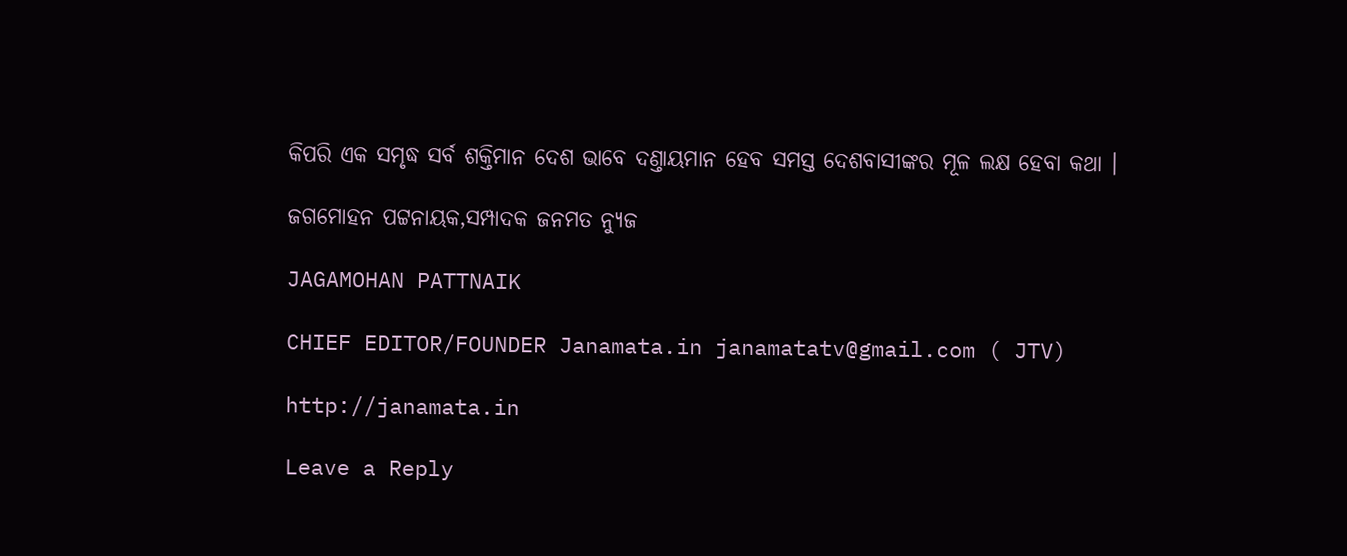କିପରି ଏକ ସମୃଦ୍ଧ ସର୍ବ ଶକ୍ତିମାନ ଦେଶ ଭାବେ ଦଣ୍ତାୟମାନ ହେବ ସମସ୍ତ ଦେଶବାସୀଙ୍କର ମୂଳ ଲକ୍ଷ ହେବା କଥା ।

ଜଗମୋହନ ପଟ୍ଟନାୟକ,ସମ୍ପାଦକ ଜନମତ ନ୍ୟୁଜ

JAGAMOHAN PATTNAIK

CHIEF EDITOR/FOUNDER Janamata.in janamatatv@gmail.com ( JTV)

http://janamata.in

Leave a Reply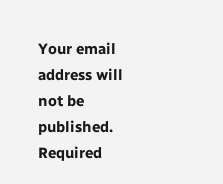Your email address will not be published. Required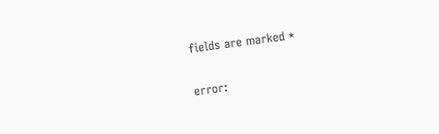fields are marked *

error: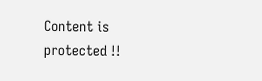Content is protected !!